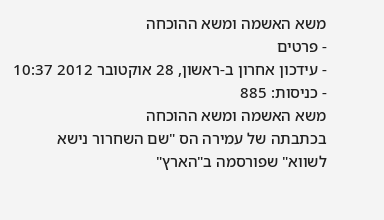משא האשמה ומשא ההוכחה
- פרטים
- עידכון אחרון ב-ראשון, 28 אוקטובר 2012 10:37
- כניסות: 885
משא האשמה ומשא ההוכחה
בכתבתה של עמירה הס "שם השחרור נישא לשווא" שפורסמה ב"הארץ"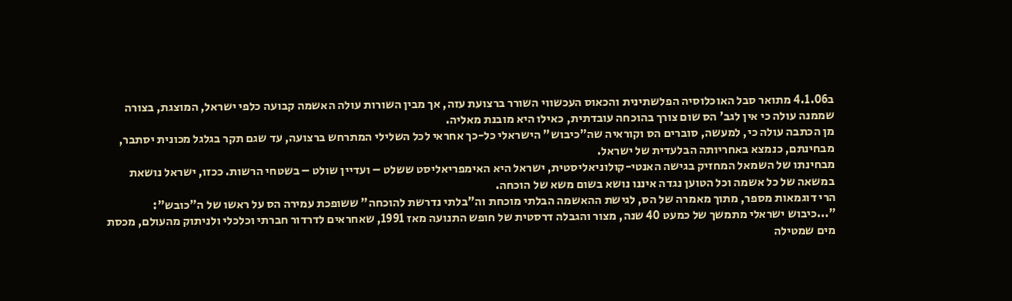ב4.1.06 מתואר סבל האוכלוסיה הפלשתינית והכאוס העכשווי השורר ברצועת עזה, אך מבין השורות עולה האשמה קבועה כלפי ישראל, המוצגת, בצורה שממנה עולה כי אין לגב' הס שום צורך בהוכחה עובדתית, כאילו היא מובנת מאליה.
מן הכתבה עולה כי, למעשה, סוברים הס וקוראיה שה"כיבוש" הישראלי כל-כך אחראי לכל השלילי המתרחש ברצועה, עד שגם תקר בגלגל מכונית יסתבר, מבחינתם, כנמצא באחריותה הבלעדית של ישראל.
מבחינתו של השמאל המחזיק בגישה האנטי-קולוניאליסטית, ישראל היא האימפריאליסט ששלט – ועדיין שולט – בשטחי הרשות. ככזו, ישראל נושאת במשאה של כל אשמה וכל הטוען נגדה איננו נושא בשום משא של הוכחה.
הרי דוגמאות מספר, מתוך מאמרה של הס, לגישת ההאשמה הבלתי מוכחת וה"בלתי נדרשת להוכחה" ששופכת עמירה הס על ראשו של ה"כובש":
"...כיבוש ישראלי מתמשך של כמעט 40 שנה, מצור והגבלה דרסטית של חופש התנועה מאז 1991, שאחראים לדרדור חברתי וכלכלי ולניתוק מהעולם, מכסת מים שמטילה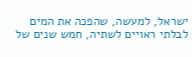ישראל, למעשה, שהפכה את המים לבלתי ראויים לשתיה, חמש שנים של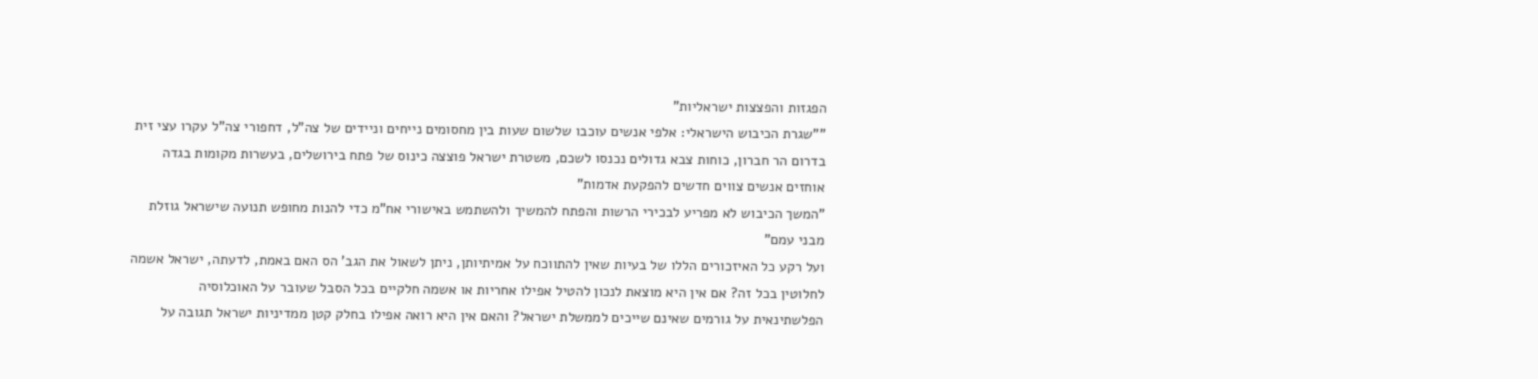הפגזות והפצצות ישראליות"
""שגרת הכיבוש הישראלי: אלפי אנשים עוכבו שלשום שעות בין מחסומים נייחים וניידים של צה"ל, דחפורי צה"ל עקרו עצי זית בדרום הר חברון, כוחות צבא גדולים נכנסו לשכם, משטרת ישראל פוצצה כינוס של פתח בירושלים, בעשרות מקומות בגדה אוחזים אנשים צווים חדשים להפקעת אדמות"
"המשך הכיבוש לא מפריע לבכירי הרשות והפתח להמשיך ולהשתמש באישורי אח"מ כדי להנות מחופש תנועה שישראל גוזלת מבני עמם"
ועל רקע כל האיזכורים הללו של בעיות שאין להתווכח על אמיתיותן, ניתן לשאול את הגב' הס האם באמת, לדעתה, ישראל אשמה לחלוטין בכל זה? אם אין היא מוצאת לנכון להטיל אפילו אחריות או אשמה חלקיים בכל הסבל שעובר על האוכלוסיה הפלשתינאית על גורמים שאינם שייכים לממשלת ישראל? והאם אין היא רואה אפילו בחלק קטן ממדיניות ישראל תגובה על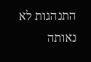התנהגות לא נאותה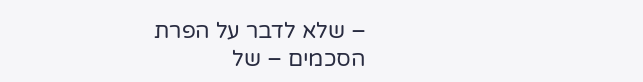– שלא לדבר על הפרת הסכמים – של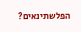הפלשתינאים?